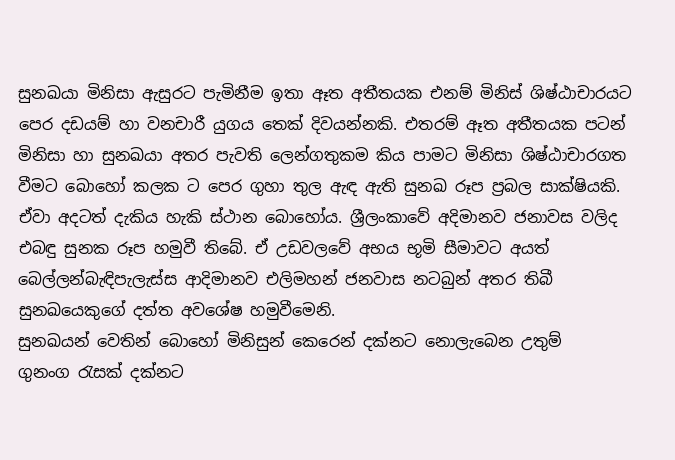සුනඛයා මිනිසා ඇසුරට පැමිනීම ඉතා ඈත අතීතයක එනම් මිනිස් ශිෂ්ඨාචාරයට පෙර දඩයම් හා වනචාරී යුගය තෙක් දිවයන්නකි. එතරම් ඈත අතීතයක පටන් මිනිසා හා සුනඛයා අතර පැවති ලෙන්ගතුකම කිය පාමට මිනිසා ශිෂ්ඨාචාරගත වීමට බොහෝ කලක ට පෙර ගුහා තුල ඇඳ ඇති සුනඛ රූප ප්‍රබල සාක්ෂියකි. ඒවා අදටත් දැකිය හැකි ස්ථාන බොහෝය. ශ්‍රීලංකාවේ අදිමානව ජනාවස වලිද එබඳු සුනක රූප හමුවී තිබේ. ඒ උඩවලවේ අභය භූමි සීමාවට අයත් බෙල්ලන්බැඳිපැලැස්ස ආදිමානව එලිමහන් ජනවාස නටබුන් අතර තිබී සුනඛයෙකුගේ දත්ත අවශේෂ හමුවීමෙනි.
සුනඛයන් වෙතින් බොහෝ මිනිසුන් කෙරෙන් දක්නට නොලැබෙන උතුම් ගුනංග ‍රැසක් දක්නට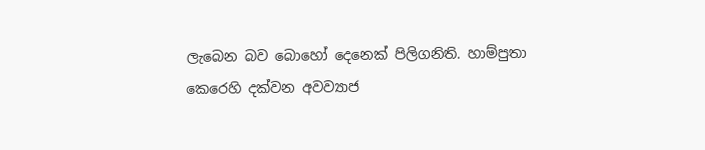ලැබෙන බව බොහෝ දෙනෙක් පිලිගනිති. හාම්පුතා කෙරෙහි දක්වන අවව්‍යාජ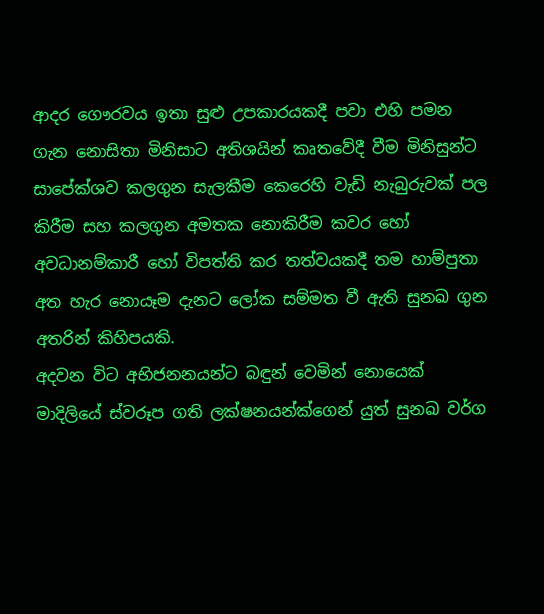ආදර ගෞරවය ඉතා සුළු උපකාරයකදී පවා එහි පමන ගැන නොසිතා මිනිසාට අතිශයින් කෘතවේදී වීම මිනිසුන්ට සාපේක්ශව කලගුන සැලකීම කෙරෙහි වැඩි නැබුරුවක් පල කිරීම සහ කලගුන අමතක නොකිරීම කවර හෝ අවධානම්කාරී හෝ විපත්ති කර තත්වයකදී තම හාම්පුතා අත හැර නොයෑම දැනට ලෝක සම්මත වී ඇති සුනඛ ගුන අතරින් කිහිපයකි.
අදවන විට අභිජනනයන්ට බඳුන් වෙමින් නොයෙක් මාදිලියේ ස්වරූප ගති ලක්ෂනයන්ක්ගෙන් යුත් සුනඛ වර්ග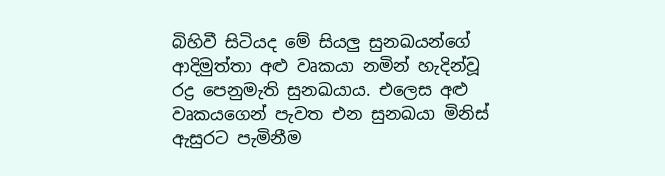බිහිවී සිටියද මේ සියලු සුනඛයන්ගේ ආදිමුත්තා අළු වෘකයා නමින් හැදින්වූ රද්‍ර පෙනුමැති සුනඛයාය. එලෙස අළු වෘකයගෙන් පැවත එන සුනඛයා මිනිස් ඇසුරට පැමිනීම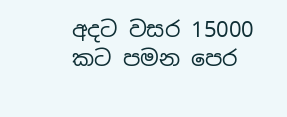අදට වසර 15000 කට පමන පෙර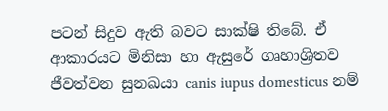පටන් සිදුව ඇති බවට සාක්ෂි තිබේ. ඒ ආකාරයට මිනිසා හා ඇසුරේ ගෘහාශ්‍රිතව ජීවත්වන සුනඛයා canis iupus domesticus නම්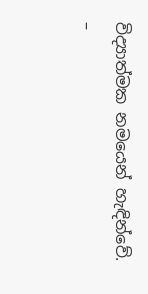විද්‍යාත්මක නමයෙන් හැඳින්වේ.
–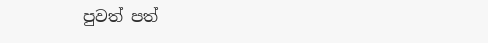පුවත් පත්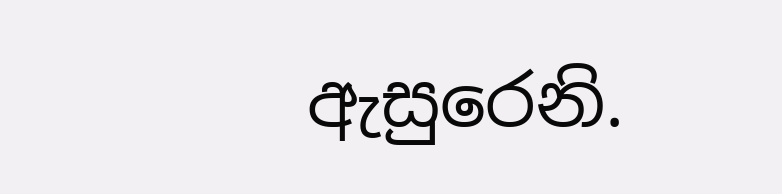ඇසුරෙනි.